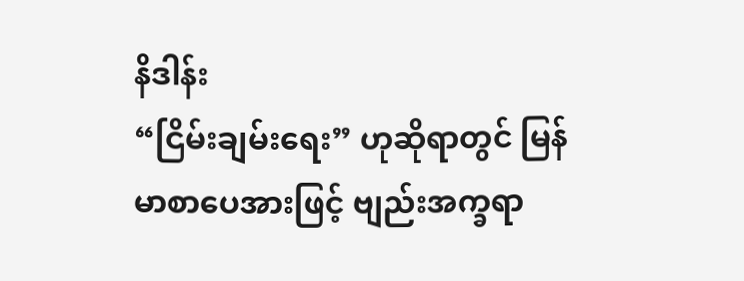နိဒါန်း
“ငြိမ်းချမ်းရေး” ဟုဆိုရာတွင် မြန်မာစာပေအားဖြင့် ဗျည်းအက္ခရာ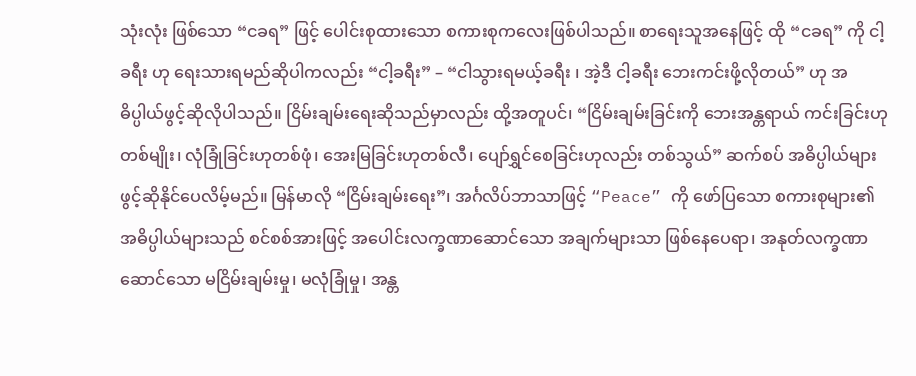သုံးလုံး ဖြစ်သော “ငခရ” ဖြင့် ပေါင်းစုထားသော စကားစုကလေးဖြစ်ပါသည်။ စာရေးသူအနေဖြင့် ထို “ငခရ” ကို ငါ့ခရီး ဟု ရေးသားရမည်ဆိုပါကလည်း “ငါ့ခရီး” – “ငါသွားရမယ့်ခရီး ၊ အဲ့ဒီ ငါ့ခရီး ဘေးကင်းဖို့လိုတယ်” ဟု အဓိပ္ပါယ်ဖွင့်ဆိုလိုပါသည်။ ငြိမ်းချမ်းရေးဆိုသည်မှာလည်း ထို့အတူပင်၊ “ငြိမ်းချမ်းခြင်းကို ဘေးအန္တရာယ် ကင်းခြင်းဟုတစ်မျိုး၊ လုံခြုံခြင်းဟုတစ်ဖုံ၊ အေးမြခြင်းဟုတစ်လီ၊ ပျော်ရွှင်စေခြင်းဟုလည်း တစ်သွယ်” ဆက်စပ် အဓိပ္ပါယ်များ ဖွင့်ဆိုနိုင်ပေလိမ့်မည်။ မြန်မာလို “ငြိမ်းချမ်းရေး”၊ အင်္ဂလိပ်ဘာသာဖြင့် “Peace” ကို ဖော်ပြသော စကားစုများ၏ အဓိပ္ပါယ်များသည် စင်စစ်အားဖြင့် အပေါင်းလက္ခဏာဆောင်သော အချက်များသာ ဖြစ်နေပေရာ၊ အနုတ်လက္ခဏာဆောင်သော မငြိမ်းချမ်းမှု၊ မလုံခြုံမှု၊ အန္တ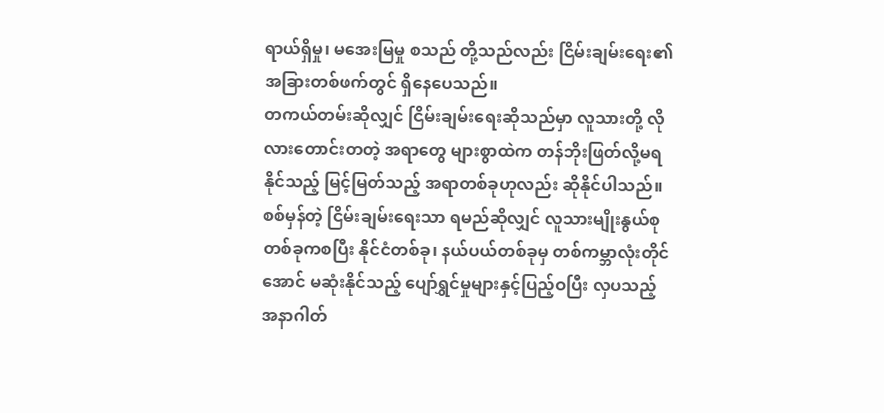ရာယ်ရှိမှု၊ မအေးမြမှု စသည် တို့သည်လည်း ငြိမ်းချမ်းရေး၏ အခြားတစ်ဖက်တွင် ရှိနေပေသည်။
တကယ်တမ်းဆိုလျှင် ငြိမ်းချမ်းရေးဆိုသည်မှာ လူသားတို့ လိုလားတောင်းတတဲ့ အရာတွေ များစွာထဲက တန်ဘိုးဖြတ်လို့မရနိုင်သည့် မြင့်မြတ်သည့် အရာတစ်ခုဟုလည်း ဆိုနိုင်ပါသည်။ စစ်မှန်တဲ့ ငြိမ်းချမ်းရေးသာ ရမည်ဆိုလျှင် လူသားမျိုးနွယ်စု တစ်ခုကစပြီး နိုင်ငံတစ်ခု၊ နယ်ပယ်တစ်ခုမှ တစ်ကမ္ဘာလုံးတိုင်အောင် မဆုံးနိုင်သည့် ပျော်ရွှင်မှုများနှင့်ပြည့်ဝပြီး လှပသည့် အနာဂါတ်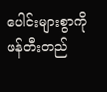ပေါင်းများစွာကို ဖန်တီးတည်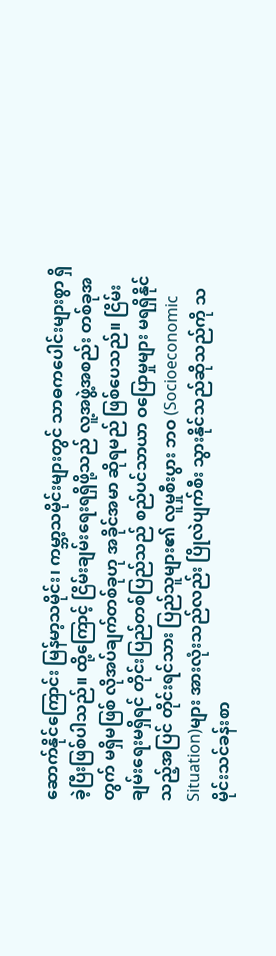ဆောက်နိုင်ကြောင်း မြန်မာ့သမိုင်း၊ ကမ္ဘာ့သမိုင်းများတွင် သာဓကပေါင်းများစွာ ရှိခဲ့ပြီးဖြစ်ပါသည်။ ထို့ကြောင့် ငြိမ်းချမ်းရေးရရှိဖို့သည် လူ့အဖွဲ့အစည်း တစ်ခုအတွက် မရှိမဖြစ် လိုအပ်ချက်တစ်ခုဟု အခိုင်အမာ ဆိုရမည် ဖြစ်ပေသည်။ ငြိမ်းချမ်းရေးမရှိရင် တိုင်းပြည်တစ်ပြည်သည် စည်ပင်သာယာ ဝပြောမှုများ မရရှိနိုင်သည့်အပြင် တိုင်းရင်သား ပြည်သူများ၏ လူမှုစီးပွား ဘဝ (Socioeconomic Situation)များ အားလုံးသည်လည်း ပြိုလဲပျက်စီး သွားနိုင်သည်ဆိုသည်ကို သမိုင်းသင်ခန်းစာ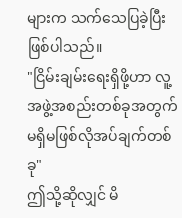များက သက်သေပြခဲ့ပြီး ဖြစ်ပါသည်။
"ငြိမ်းချမ်းရေးရှိဖို့ဟာ လူ့အဖွဲ့အစည်းတစ်ခုအတွက် မရှိမဖြစ်လိုအပ်ချက်တစ်ခု"
ဤသို့ဆိုလျှင် မိ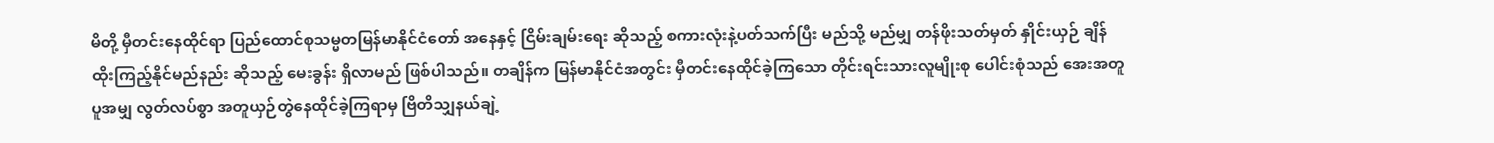မိတို့ မှီတင်းနေထိုင်ရာ ပြည်ထောင်စုသမ္မတမြန်မာနိုင်ငံတော် အနေနှင့် ငြိမ်းချမ်းရေး ဆိုသည့် စကားလုံးနဲ့ပတ်သက်ပြီး မည်သို့ မည်မျှ တန်ဖိုးသတ်မှတ် နှိုင်းယှဉ် ချိန်ထိုးကြည့်နိုင်မည်နည်း ဆိုသည့် မေးခွန်း ရှိလာမည် ဖြစ်ပါသည်။ တချိန်က မြန်မာနိုင်ငံအတွင်း မှီတင်းနေထိုင်ခဲ့ကြသော တိုင်းရင်းသားလူမျိုးစု ပေါင်းစုံသည် အေးအတူပူအမျှ လွတ်လပ်စွာ အတူယှဉ်တွဲနေထိုင်ခဲ့ကြရာမှ ဗြိတိသျှနယ်ချဲ့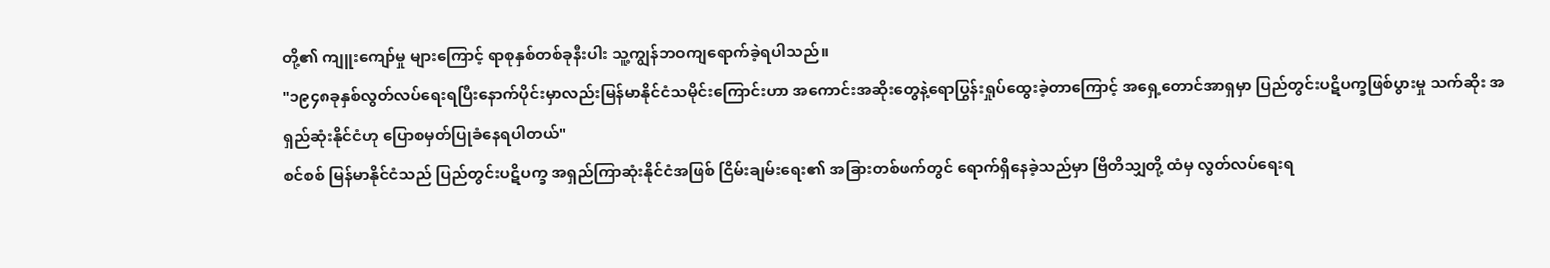တို့၏ ကျူးကျော်မှု များကြောင့် ရာစုနှစ်တစ်ခုနီးပါး သူ့ကျွန်ဘဝကျရောက်ခဲ့ရပါသည်။
"၁၉၄၈ခုနှစ်လွတ်လပ်ရေးရပြီးနောက်ပိုင်းမှာလည်းမြန်မာနိုင်ငံသမိုင်းကြောင်းဟာ အကောင်းအဆိုးတွေနဲ့ရောပြွန်းရှုပ်ထွေးခဲ့တာကြောင့် အရှေ့တောင်အာရှမှာ ပြည်တွင်းပဋိပက္ခဖြစ်ပွားမှု သက်ဆိုး အရှည်ဆုံးနိုင်ငံဟု ပြောစမှတ်ပြုခံနေရပါတယ်"
စင်စစ် မြန်မာနိုင်ငံသည် ပြည်တွင်းပဋိပက္ခ အရှည်ကြာဆုံးနိုင်ငံအဖြစ် ငြိမ်းချမ်းရေး၏ အခြားတစ်ဖက်တွင် ရောက်ရှိနေခဲ့သည်မှာ ဗြိတိသျှတို့ ထံမှ လွတ်လပ်ရေးရ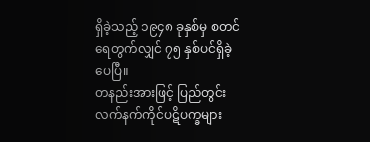ရှိခဲ့သည့် ၁၉၄၈ ခုနှစ်မှ စတင်ရေတွက်လျှင် ၇၅ နှစ်ပင်ရှိခဲ့ပေပြီ။
တနည်းအားဖြင့် ပြည်တွင်းလက်နက်ကိုင်ပဋိပက္ခများ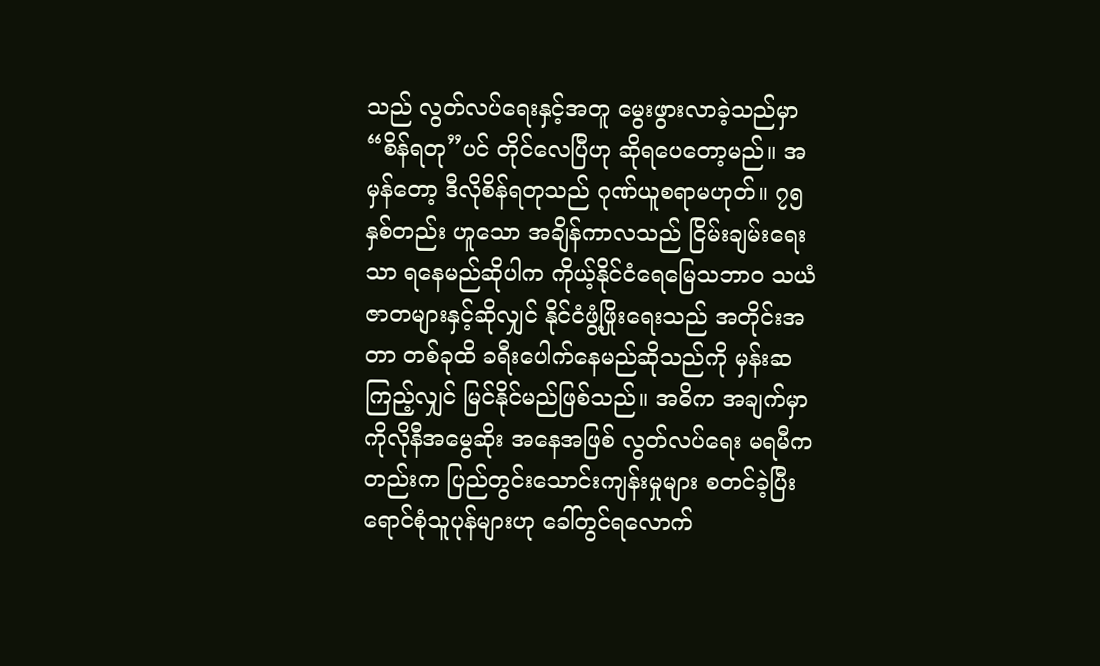သည် လွတ်လပ်ရေးနှင့်အတူ မွေးဖွားလာခဲ့သည်မှာ “စိန်ရတု”ပင် တိုင်လေပြီဟု ဆိုရပေတော့မည်။ အမှန်တော့ ဒီလိုစိန်ရတုသည် ဂုဏ်ယူစရာမဟုတ်။ ၇၅နှစ်တည်း ဟူသော အချိန်ကာလသည် ငြိမ်းချမ်းရေးသာ ရနေမည်ဆိုပါက ကိုယ့်နိုင်ငံရေမြေသဘာဝ သယံဇာတများနှင့်ဆိုလျှင် နိုင်ငံဖွံ့ဖြိုးရေးသည် အတိုင်းအတာ တစ်ခုထိ ခရီးပေါက်နေမည်ဆိုသည်ကို မှန်းဆကြည့်လျှင် မြင်နိုင်မည်ဖြစ်သည်။ အဓိက အချက်မှာ ကိုလိုနီအမွေဆိုး အနေအဖြစ် လွတ်လပ်ရေး မရမီကတည်းက ပြည်တွင်းသောင်းကျန်းမှုများ စတင်ခဲ့ပြီး ရောင်စုံသူပုန်များဟု ခေါ်တွင်ရလောက်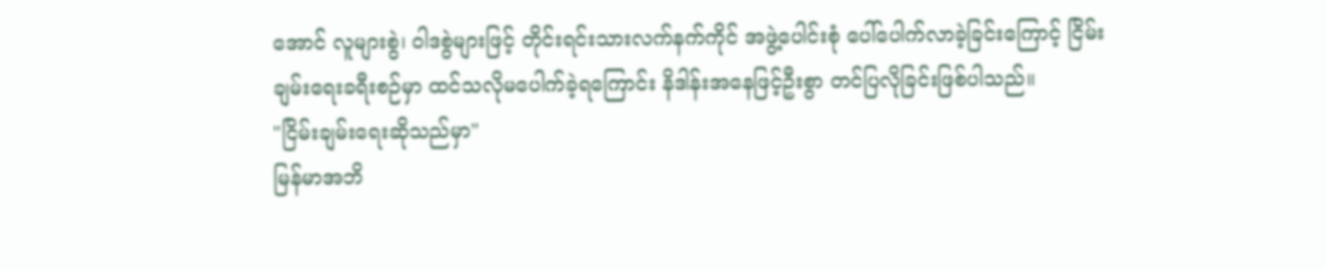အောင် လူများစွဲ၊ ဝါဒစွဲများဖြင့် တိုင်းရင်းသားလက်နက်ကိုင် အဖွဲ့ပေါင်းစုံ ပေါ်ပေါက်လာခဲ့ခြင်းကြောင့် ငြိမ်းချမ်းရေးခရီးစဉ်မှာ ထင်သလိုမပေါက်ခဲ့ရကြောင်း နိဒါန်းအနေဖြင့်ဦးစွာ တင်ပြလိုခြင်းဖြစ်ပါသည်။
"ငြိမ်းချမ်းရေးဆိုသည်မှာ"
မြန်မာအဘိ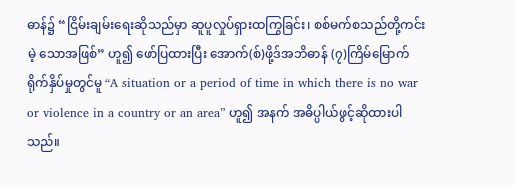ဓာန်၌ “ငြိမ်းချမ်းရေးဆိုသည်မှာ ဆူပူလှုပ်ရှားထကြွခြင်း၊ စစ်မက်စသည်တို့ကင်းမဲ့ သောအဖြစ်” ဟူ၍ ဖော်ပြထားပြီး အောက်(စ်)ဖို့ဒ်အဘိဓာန် (၇)ကြိမ်မြောက် ရိုက်နှိပ်မှုတွင်မူ “A situation or a period of time in which there is no war or violence in a country or an area” ဟူ၍ အနက် အဓိပ္ပါယ်ဖွင့်ဆိုထားပါသည်။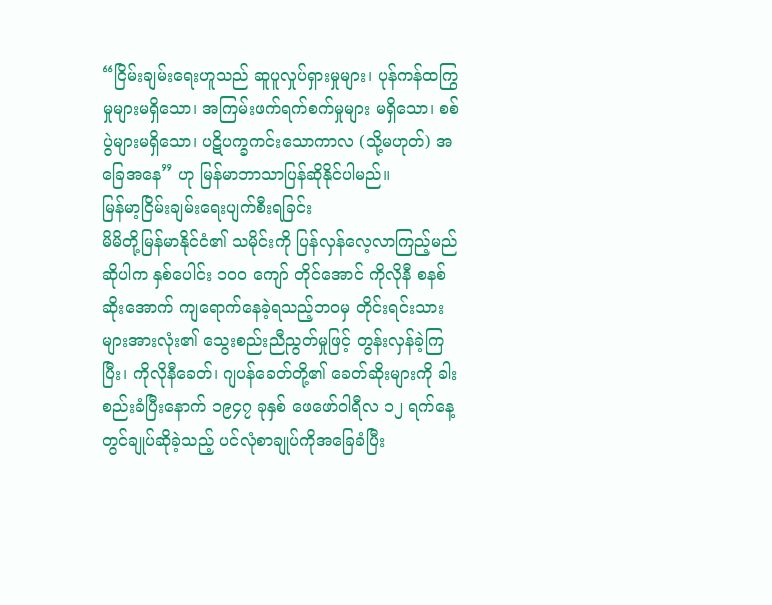“ငြိမ်းချမ်းရေးဟူသည် ဆူပူလှုပ်ရှားမှုများ၊ ပုန်ကန်ထကြွမှုများမရှိသော၊ အကြမ်းဖက်ရက်စက်မှုများ မရှိသော၊ စစ်ပွဲများမရှိသော၊ ပဋိပက္ခကင်းသောကာလ (သို့မဟုတ်) အခြေအနေ” ဟု မြန်မာဘာသာပြန်ဆိုနိုင်ပါမည်။
မြန်မာ့ငြိမ်းချမ်းရေးပျက်စီးရခြင်း
မိမိတို့မြန်မာနိုင်ငံ၏ သမိုင်းကို ပြန်လှန်လေ့လာကြည့်မည်ဆိုပါက နှစ်ပေါင်း ၁၀၀ ကျော် တိုင်အောင် ကိုလိုနီ စနစ်ဆိုးအောက် ကျရောက်နေခဲ့ရသည့်ဘဝမှ တိုင်းရင်းသားများအားလုံး၏ သွေးစည်းညီညွတ်မှုဖြင့် တွန်းလှန်ခဲ့ကြပြီး၊ ကိုလိုနီခေတ်၊ ဂျပန်ခေတ်တို့၏ ခေတ်ဆိုးများကို ခါးစည်းခံပြီးနောက် ၁၉၄၇ ခုနှစ် ဖေဖော်ဝါရီလ ၁၂ ရက်နေ့တွင်ချုပ်ဆိုခဲ့သည့် ပင်လုံစာချုပ်ကိုအခြေခံပြီး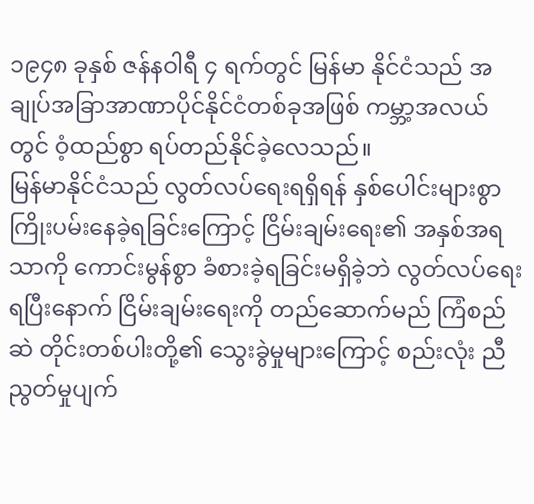၁၉၄၈ ခုနှစ် ဇန်နဝါရီ ၄ ရက်တွင် မြန်မာ နိုင်ငံသည် အချုပ်အခြာအာဏာပိုင်နိုင်ငံတစ်ခုအဖြစ် ကမ္ဘာ့အလယ်တွင် ဝံ့ထည်စွာ ရပ်တည်နိုင်ခဲ့လေသည်။
မြန်မာနိုင်ငံသည် လွတ်လပ်ရေးရရှိရန် နှစ်ပေါင်းများစွာ ကြိုးပမ်းနေခဲ့ရခြင်းကြောင့် ငြိမ်းချမ်းရေး၏ အနှစ်အရသာကို ကောင်းမွန်စွာ ခံစားခဲ့ရခြင်းမရှိခဲ့ဘဲ လွတ်လပ်ရေးရပြီးနောက် ငြိမ်းချမ်းရေးကို တည်ဆောက်မည် ကြံစည်ဆဲ တိုင်းတစ်ပါးတို့၏ သွေးခွဲမှုများကြောင့် စည်းလုံး ညီညွတ်မှုပျက်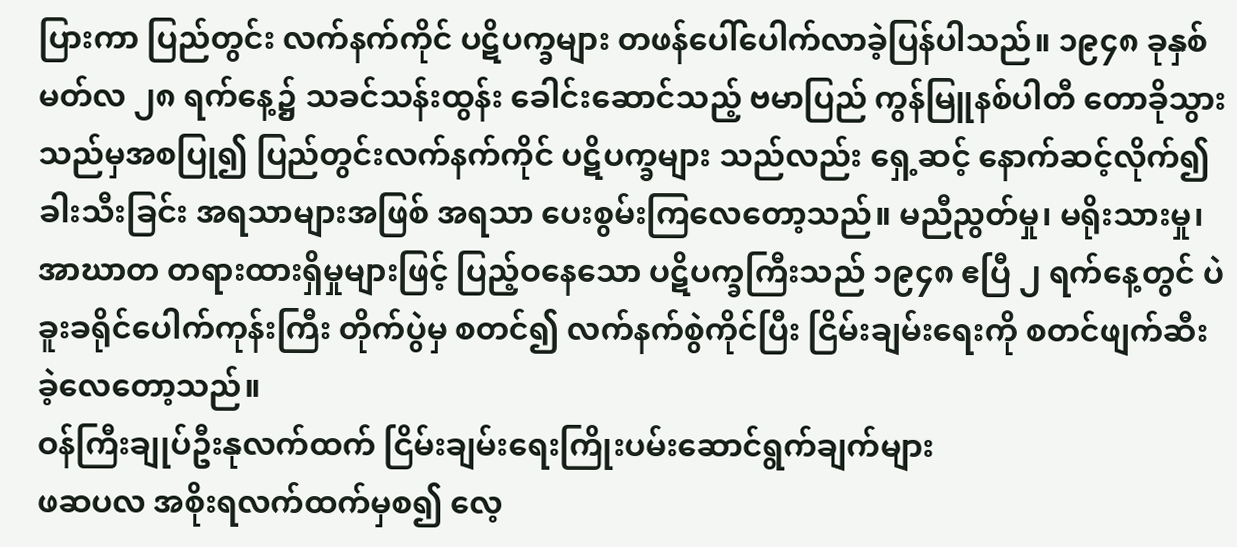ပြားကာ ပြည်တွင်း လက်နက်ကိုင် ပဋိပက္ခများ တဖန်ပေါ်ပေါက်လာခဲ့ပြန်ပါသည်။ ၁၉၄၈ ခုနှစ် မတ်လ ၂၈ ရက်နေ့၌ သခင်သန်းထွန်း ခေါင်းဆောင်သည့် ဗမာပြည် ကွန်မြူနစ်ပါတီ တောခိုသွားသည်မှအစပြု၍ ပြည်တွင်းလက်နက်ကိုင် ပဋိပက္ခများ သည်လည်း ရှေ့ဆင့် နောက်ဆင့်လိုက်၍ ခါးသီးခြင်း အရသာများအဖြစ် အရသာ ပေးစွမ်းကြလေတော့သည်။ မညီညွတ်မှု၊ မရိုးသားမှု၊ အာဃာတ တရားထားရှိမှုများဖြင့် ပြည့်ဝနေသော ပဋိပက္ခကြီးသည် ၁၉၄၈ ဧပြီ ၂ ရက်နေ့တွင် ပဲခူးခရိုင်ပေါက်ကုန်းကြီး တိုက်ပွဲမှ စတင်၍ လက်နက်စွဲကိုင်ပြီး ငြိမ်းချမ်းရေးကို စတင်ဖျက်ဆီး ခဲ့လေတော့သည်။
ဝန်ကြီးချုပ်ဦးနုလက်ထက် ငြိမ်းချမ်းရေးကြိုးပမ်းဆောင်ရွက်ချက်များ
ဖဆပလ အစိုးရလက်ထက်မှစ၍ လေ့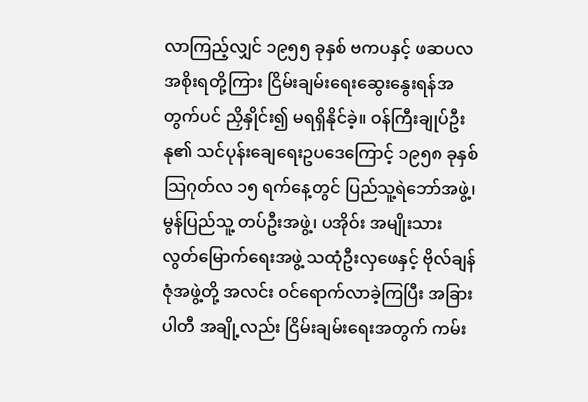လာကြည့်လျှင် ၁၉၅၅ ခုနှစ် ဗကပနှင့် ဖဆပလအစိုးရတို့ကြား ငြိမ်းချမ်းရေးဆွေးနွေးရန်အတွက်ပင် ညှိနှိုင်း၍ မရရှိနိုင်ခဲ့။ ဝန်ကြီးချုပ်ဦးနု၏ သင်ပုန်းချေရေးဥပဒေကြောင့် ၁၉၅၈ ခုနှစ် သြဂုတ်လ ၁၅ ရက်နေ့တွင် ပြည်သူ့ရဲဘော်အဖွဲ့၊ မွန်ပြည်သူ့ တပ်ဦးအဖွဲ့၊ ပအိုဝ်း အမျိုးသားလွတ်မြောက်ရေးအဖွဲ့ သထုံဦးလှဖေနှင့် ဗိုလ်ချန်ဇုံအဖွဲ့တို့ အလင်း ဝင်ရောက်လာခဲ့ကြပြီး အခြားပါတီ အချို့လည်း ငြိမ်းချမ်းရေးအတွက် ကမ်း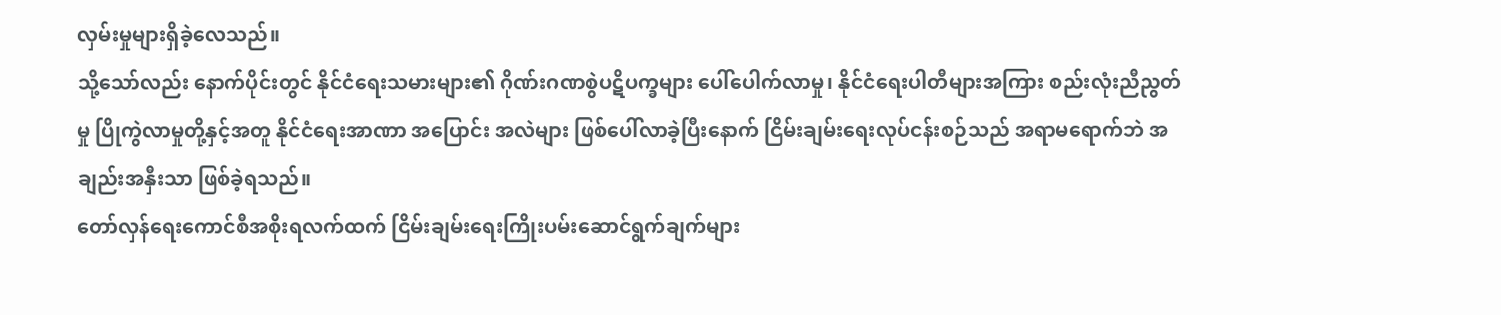လှမ်းမှုများရှိခဲ့လေသည်။
သို့သော်လည်း နောက်ပိုင်းတွင် နိုင်ငံရေးသမားများ၏ ဂိုဏ်းဂဏစွဲပဋိပက္ခများ ပေါ်ပေါက်လာမှု၊ နိုင်ငံရေးပါတီများအကြား စည်းလုံးညီညွတ်မှု ပြိုကွဲလာမှုတို့နှင့်အတူ နိုင်ငံရေးအာဏာ အပြောင်း အလဲများ ဖြစ်ပေါ်လာခဲ့ပြီးနောက် ငြိမ်းချမ်းရေးလုပ်ငန်းစဉ်သည် အရာမရောက်ဘဲ အချည်းအနှီးသာ ဖြစ်ခဲ့ရသည်။
တော်လှန်ရေးကောင်စီအစိုးရလက်ထက် ငြိမ်းချမ်းရေးကြိုးပမ်းဆောင်ရွက်ချက်များ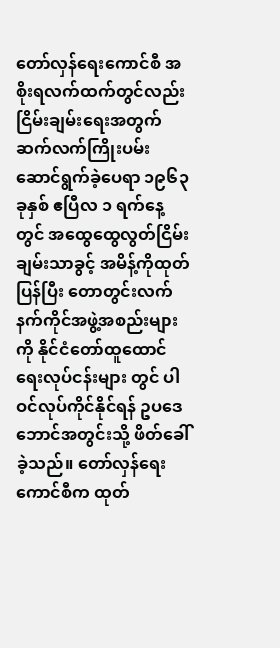တော်လှန်ရေးကောင်စီ အစိုးရလက်ထက်တွင်လည်း ငြိမ်းချမ်းရေးအတွက် ဆက်လက်ကြိုးပမ်း ဆောင်ရွက်ခဲ့ပေရာ ၁၉၆၃ ခုနှစ် ဧပြီလ ၁ ရက်နေ့တွင် အထွေထွေလွတ်ငြိမ်းချမ်းသာခွင့် အမိန့်ကိုထုတ်ပြန်ပြီး တောတွင်းလက်နက်ကိုင်အဖွဲ့အစည်းများကို နိုင်ငံတော်ထူထောင်ရေးလုပ်ငန်းများ တွင် ပါဝင်လုပ်ကိုင်နိုင်ရန် ဥပဒေဘောင်အတွင်းသို့ ဖိတ်ခေါ်ခဲ့သည်။ တော်လှန်ရေးကောင်စီက ထုတ်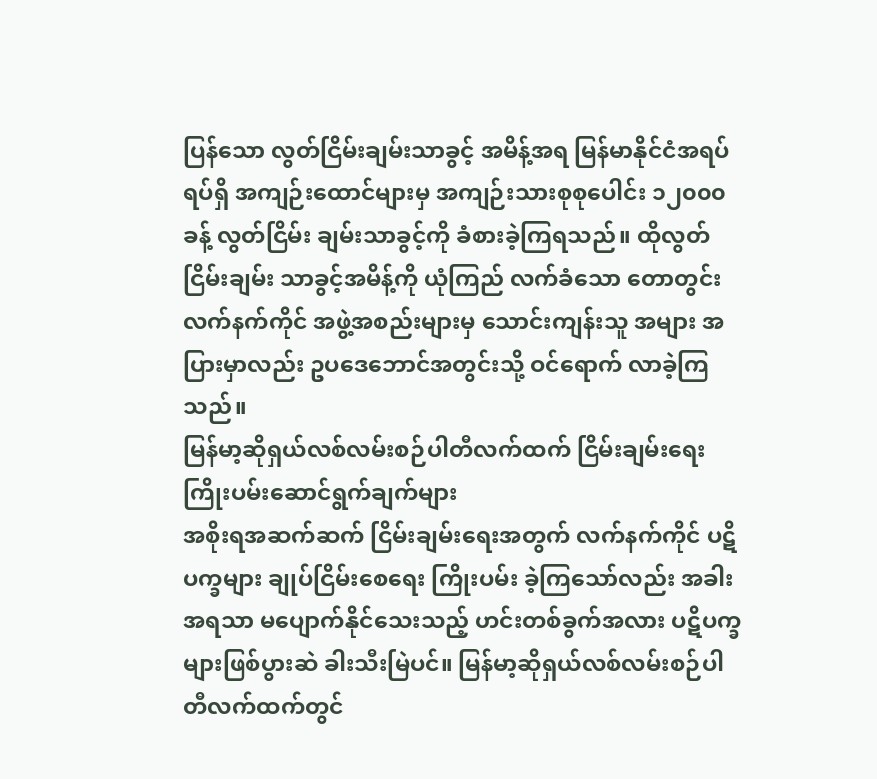ပြန်သော လွတ်ငြိမ်းချမ်းသာခွင့် အမိန့်အရ မြန်မာနိုင်ငံအရပ်ရပ်ရှိ အကျဉ်းထောင်များမှ အကျဉ်းသားစုစုပေါင်း ၁၂၀၀၀ ခန့် လွတ်ငြိမ်း ချမ်းသာခွင့်ကို ခံစားခဲ့ကြရသည်။ ထိုလွတ်ငြိမ်းချမ်း သာခွင့်အမိန့်ကို ယုံကြည် လက်ခံသော တောတွင်း လက်နက်ကိုင် အဖွဲ့အစည်းများမှ သောင်းကျန်းသူ အများ အပြားမှာလည်း ဥပဒေဘောင်အတွင်းသို့ ဝင်ရောက် လာခဲ့ကြသည်။
မြန်မာ့ဆိုရှယ်လစ်လမ်းစဉ်ပါတီလက်ထက် ငြိမ်းချမ်းရေးကြိုးပမ်းဆောင်ရွက်ချက်များ
အစိုးရအဆက်ဆက် ငြိမ်းချမ်းရေးအတွက် လက်နက်ကိုင် ပဋိပက္ခများ ချုပ်ငြိမ်းစေရေး ကြိုးပမ်း ခဲ့ကြသော်လည်း အခါးအရသာ မပျောက်နိုင်သေးသည့် ဟင်းတစ်ခွက်အလား ပဋိပက္ခများဖြစ်ပွားဆဲ ခါးသီးမြဲပင်။ မြန်မာ့ဆိုရှယ်လစ်လမ်းစဉ်ပါတီလက်ထက်တွင်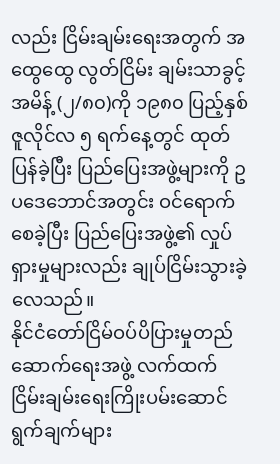လည်း ငြိမ်းချမ်းရေးအတွက် အထွေထွေ လွတ်ငြိမ်း ချမ်းသာခွင့်အမိန့် (၂/၈၀)ကို ၁၉၈၀ ပြည့်နှစ် ဇူလိုင်လ ၅ ရက်နေ့တွင် ထုတ်ပြန်ခဲ့ပြီး ပြည်ပြေးအဖွဲ့များကို ဥပဒေဘောင်အတွင်း ဝင်ရောက်စေခဲ့ပြီး ပြည်ပြေးအဖွဲ့၏ လှုပ်ရှားမှုများလည်း ချုပ်ငြိမ်းသွားခဲ့လေသည်။
နိုင်ငံတော်ငြိမ်ဝပ်ပိပြားမှုတည်ဆောက်ရေးအဖွဲ့ လက်ထက် ငြိမ်းချမ်းရေးကြိုးပမ်းဆောင်ရွက်ချက်များ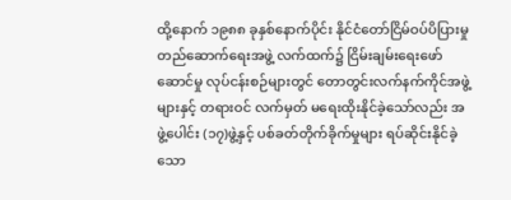ထို့နောက် ၁၉၈၈ ခုနှစ်နောက်ပိုင်း နိုင်ငံတော်ငြိမ်ဝပ်ပိပြားမှုတည်ဆောက်ရေးအဖွဲ့ လက်ထက်၌ ငြိမ်းချမ်းရေးဖော်ဆောင်မှု လုပ်ငန်းစဉ်များတွင် တောတွင်းလက်နက်ကိုင်အဖွဲ့များနှင့် တရားဝင် လက်မှတ် မရေးထိုးနိုင်ခဲ့သော်လည်း အဖွဲ့ပေါင်း (၁၇)ဖွဲ့နှင့် ပစ်ခတ်တိုက်ခိုက်မှုများ ရပ်ဆိုင်းနိုင်ခဲ့သော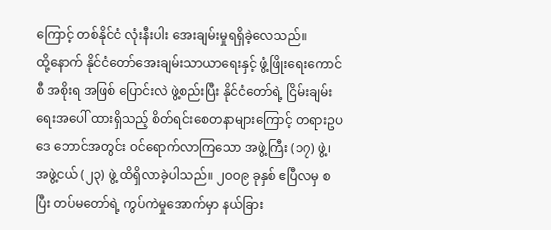ကြောင့် တစ်နိုင်ငံ လုံးနီးပါး အေးချမ်းမှုရရှိခဲ့လေသည်။
ထို့နောက် နိုင်ငံတော်အေးချမ်းသာယာရေးနှင့် ဖွံ့ဖြိုးရေးကောင်စီ အစိုးရ အဖြစ် ပြောင်းလဲ ဖွဲ့စည်းပြီး နိုင်ငံတော်ရဲ့ ငြိမ်းချမ်းရေးအပေါ် ထားရှိသည့် စိတ်ရင်းစေတနာများကြောင့် တရားဥပဒေ ဘောင်အတွင်း ဝင်ရောက်လာကြသော အဖွဲ့ကြီး (၁၇) ဖွဲ့၊ အဖွဲ့ငယ် (၂၃) ဖွဲ့ ထိရှိလာခဲ့ပါသည်။ ၂ဝဝ၉ ခုနှစ် ဧပြီလမှ စပြီး တပ်မတော်ရဲ့ ကွပ်ကဲမှုအောက်မှာ နယ်ခြား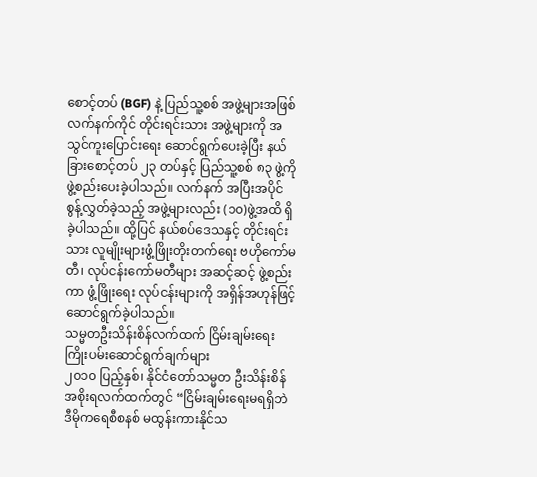စောင့်တပ် (BGF) နဲ့ ပြည်သူ့စစ် အဖွဲ့များအဖြစ် လက်နက်ကိုင် တိုင်းရင်းသား အဖွဲ့များကို အသွင်ကူးပြောင်းရေး ဆောင်ရွက်ပေးခဲ့ပြီး နယ်ခြားစောင့်တပ် ၂၃ တပ်နှင့် ပြည်သူ့စစ် ၈၃ ဖွဲ့ကို ဖွဲ့စည်းပေးခဲ့ပါသည်။ လက်နက် အပြီးအပိုင် စွန့်လွှတ်ခဲ့သည့် အဖွဲ့များလည်း (၁၀)ဖွဲ့အထိ ရှိခဲ့ပါသည်။ ထို့ပြင် နယ်စပ်ဒေသနှင့် တိုင်းရင်းသား လူမျိုးများဖွံ့ဖြိုးတိုးတက်ရေး ဗဟိုကော်မတီ၊ လုပ်ငန်းကော်မတီများ အဆင့်ဆင့် ဖွဲ့စည်းကာ ဖွံ့ဖြိုးရေး လုပ်ငန်းများကို အရှိန်အဟုန်ဖြင့်ဆောင်ရွက်ခဲ့ပါသည်။
သမ္မတဦးသိန်းစိန်လက်ထက် ငြိမ်းချမ်းရေးကြိုးပမ်းဆောင်ရွက်ချက်များ
၂၀၁၀ ပြည့်နှစ်၊ နိုင်ငံတော်သမ္မတ ဦးသိန်းစိန်အစိုးရလက်ထက်တွင် “ငြိမ်းချမ်းရေးမရရှိဘဲ ဒီမိုကရေစီစနစ် မထွန်းကားနိုင်သ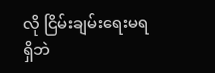လို ငြိမ်းချမ်းရေးမရရှိဘဲ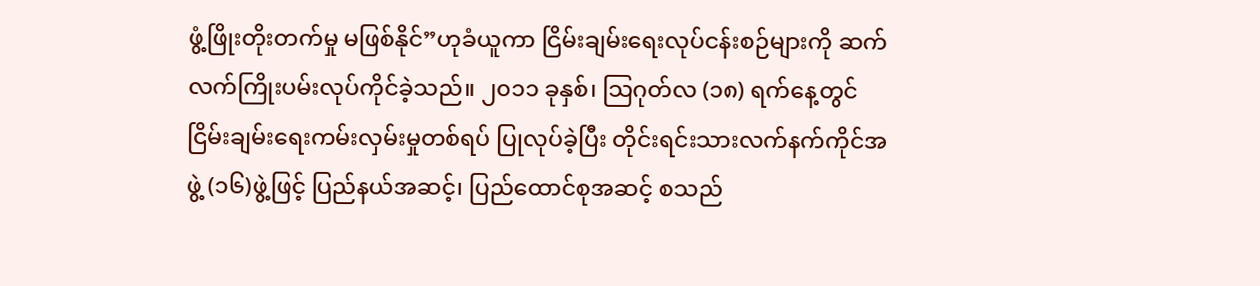ဖွံ့ဖြိုးတိုးတက်မှု မဖြစ်နိုင်”ဟုခံယူကာ ငြိမ်းချမ်းရေးလုပ်ငန်းစဉ်များကို ဆက်လက်ကြိုးပမ်းလုပ်ကိုင်ခဲ့သည်။ ၂၀၁၁ ခုနှစ်၊ သြဂုတ်လ (၁၈) ရက်နေ့တွင် ငြိမ်းချမ်းရေးကမ်းလှမ်းမှုတစ်ရပ် ပြုလုပ်ခဲ့ပြီး တိုင်းရင်းသားလက်နက်ကိုင်အဖွဲ့ (၁၆)ဖွဲ့ဖြင့် ပြည်နယ်အဆင့်၊ ပြည်ထောင်စုအဆင့် စသည်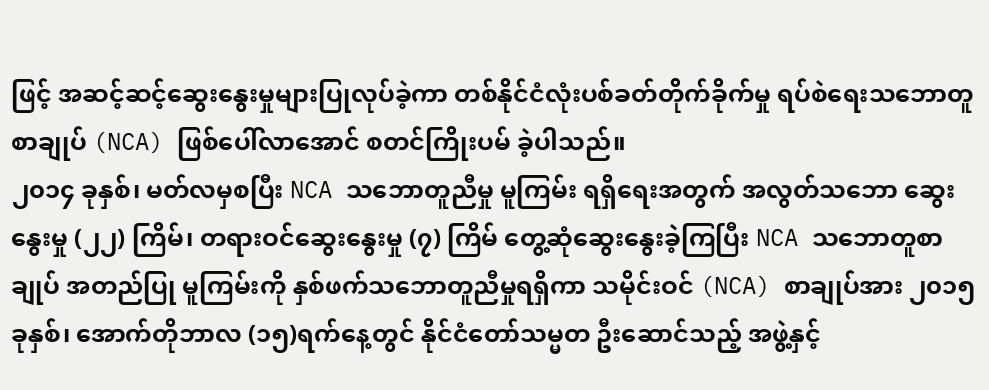ဖြင့် အဆင့်ဆင့်ဆွေးနွေးမှုများပြုလုပ်ခဲ့ကာ တစ်နိုင်ငံလုံးပစ်ခတ်တိုက်ခိုက်မှု ရပ်စဲရေးသဘောတူစာချုပ် (NCA) ဖြစ်ပေါ်လာအောင် စတင်ကြိုးပမ် ခဲ့ပါသည်။
၂၀၁၄ ခုနှစ်၊ မတ်လမှစပြီး NCA သဘောတူညီမှု မူကြမ်း ရရှိရေးအတွက် အလွတ်သဘော ဆွေးနွေးမှု (၂၂) ကြိမ်၊ တရားဝင်ဆွေးနွေးမှု (၇) ကြိမ် တွေ့ဆုံဆွေးနွေးခဲ့ကြပြီး NCA သဘောတူစာချုပ် အတည်ပြု မူကြမ်းကို နှစ်ဖက်သဘောတူညီမှုရရှိကာ သမိုင်းဝင် (NCA) စာချုပ်အား ၂၀၁၅ ခုနှစ်၊ အောက်တိုဘာလ (၁၅)ရက်နေ့တွင် နိုင်ငံတော်သမ္မတ ဦးဆောင်သည့် အဖွဲ့နှင့်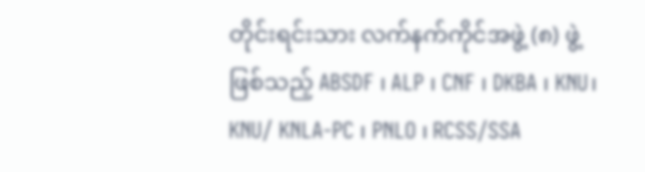တိုင်းရင်းသား လက်နက်ကိုင်အဖွဲ့ (၈) ဖွဲ့ ဖြစ်သည့် ABSDF ၊ ALP ၊ CNF ၊ DKBA ၊ KNU၊ KNU/ KNLA-PC ၊ PNLO ၊ RCSS/SSA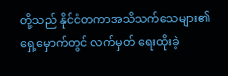တို့သည် နိုင်ငံတကာအသိသက်သေများ၏ ရှေ့မှောက်တွင် လက်မှတ် ရေးထိုးခဲ့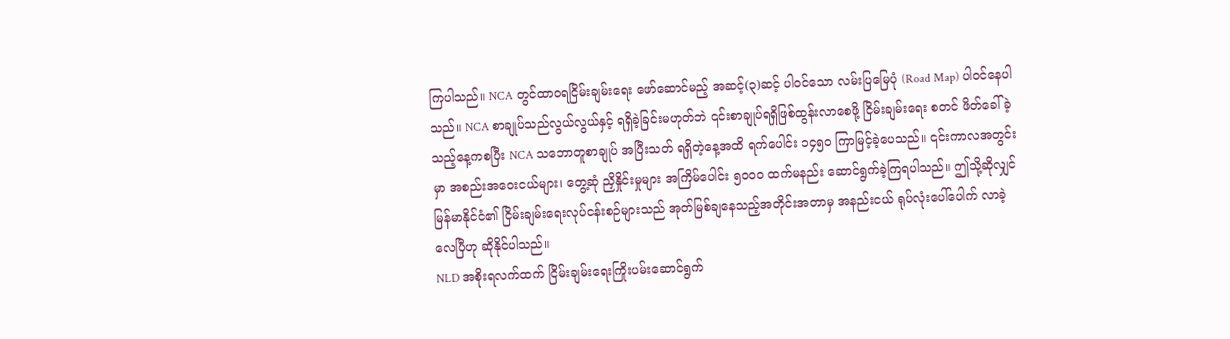ကြပါသည်။ NCA တွင်ထာဝရငြိမ်းချမ်းရေး ဖော်ဆောင်မည့် အဆင့်(၃)ဆင့် ပါဝင်သော လမ်းပြမြေပုံ (Road Map) ပါဝင်နေပါသည်။ NCA စာချုပ်သည်လွယ်လွယ်နှင့် ရရှိခဲ့ခြင်းမဟုတ်ဘဲ ၎င်းစာချုပ်ရရှိဖြစ်ထွန်းလာစေဖို့ ငြိမ်းချမ်းရေး စတင် ဖိတ်ခေါ်ခဲ့သည့်နေ့ကစပြီး NCA သဘောတူစာချုပ် အပြီးသတ် ရရှိတဲ့နေ့အထိ ရက်ပေါင်း ၁၄၅၀ ကြာမြင့်ခဲ့ပေသည်။ ၎င်းကာလအတွင်းမှာ အစည်းအဝေးငယ်များ၊ တွေ့ဆုံ ညှိနှိုင်းမှုများ အကြိမ်ပေါင်း ၅၀၀၀ ထက်မနည်း ဆောင်ရွက်ခဲ့ကြရပါသည်။ ဤသို့ဆိုလျှင် မြန်မာနိုင်ငံ၏ ငြိမ်းချမ်းရေးလုပ်ငန်းစဉ်များသည် အုတ်မြစ်ချနေသည့်အတိုင်းအတာမှ အနည်းငယ် ရုပ်လုံးပေါ်ပေါက် လာခဲ့လေပြီဟု ဆိုနိုင်ပါသည်။
NLD အစိုးရလက်ထက် ငြိမ်းချမ်းရေးကြိုးပမ်းဆောင်ရွက်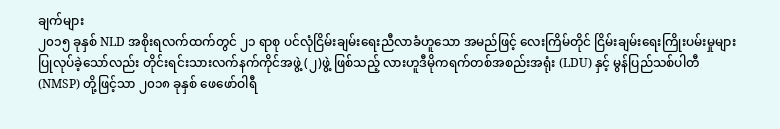ချက်များ
၂၀၁၅ ခုနှစ် NLD အစိုးရလက်ထက်တွင် ၂၁ ရာစု ပင်လုံငြိမ်းချမ်းရေးညီလာခံဟူသော အမည်ဖြင့် လေးကြိမ်တိုင် ငြိမ်းချမ်းရေးကြိုးပမ်းမှုများ ပြုလုပ်ခဲ့သော်လည်း တိုင်းရင်းသားလက်နက်ကိုင်အဖွဲ့ (၂)ဖွဲ့ ဖြစ်သည့် လားဟူဒီမိုကရက်တစ်အစည်းအရုံး (LDU) နှင့် မွန်ပြည်သစ်ပါတီ (NMSP) တို့ဖြင့်သာ ၂၀၁၈ ခုနှစ် ဖေဖော်ဝါရီ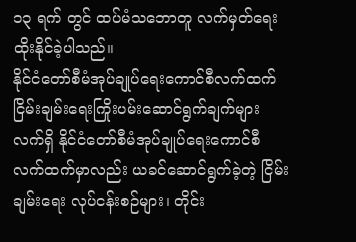၁၃ ရက် တွင် ထပ်မံသဘောတူ လက်မှတ်ရေးထိုးနိုင်ခဲ့ပါသည်။
နိုင်ငံတော်စီမံအုပ်ချုပ်ရေးကောင်စီလက်ထက် ငြိမ်းချမ်းရေးကြိုးပမ်းဆောင်ရွက်ချက်များ
လက်ရှိ နိုင်ငံတော်စီမံအုပ်ချုပ်ရေးကောင်စီ လက်ထက်မှာလည်း ယခင်ဆောင်ရွက်ခဲ့တဲ့ ငြိမ်းချမ်းရေး လုပ်ငန်းစဉ်များ၊ တိုင်း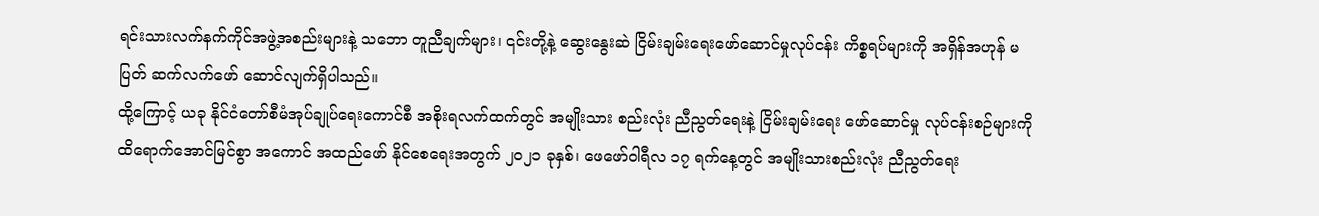ရင်းသားလက်နက်ကိုင်အဖွဲ့အစည်းများနဲ့ သဘော တူညီချက်များ၊ ၎င်းတို့နဲ့ ဆွေးနွေးဆဲ ငြိမ်းချမ်းရေးဖော်ဆောင်မှုလုပ်ငန်း ကိစ္စရပ်များကို အရှိန်အဟုန် မပြတ် ဆက်လက်ဖော် ဆောင်လျက်ရှိပါသည်။
ထို့ကြောင့် ယခု နိုင်ငံတော်စီမံအုပ်ချုပ်ရေးကောင်စီ အစိုးရလက်ထက်တွင် အမျိုးသား စည်းလုံး ညီညွတ်ရေးနဲ့ ငြိမ်းချမ်းရေး ဖော်ဆောင်မှု လုပ်ငန်းစဉ်များကို ထိရောက်အောင်မြင်စွာ အကောင် အထည်ဖော် နိုင်စေရေးအတွက် ၂၀၂၁ ခုနှစ်၊ ဖေဖော်ဝါရီလ ၁၇ ရက်နေ့တွင် အမျိုးသားစည်းလုံး ညီညွတ်ရေး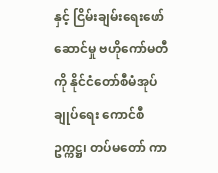နှင့် ငြိမ်းချမ်းရေးဖော်ဆောင်မှု ဗဟိုကော်မတီကို နိုင်ငံတော်စီမံအုပ်ချုပ်ရေး ကောင်စီဥက္ကဋ္ဌ၊ တပ်မတော် ကာ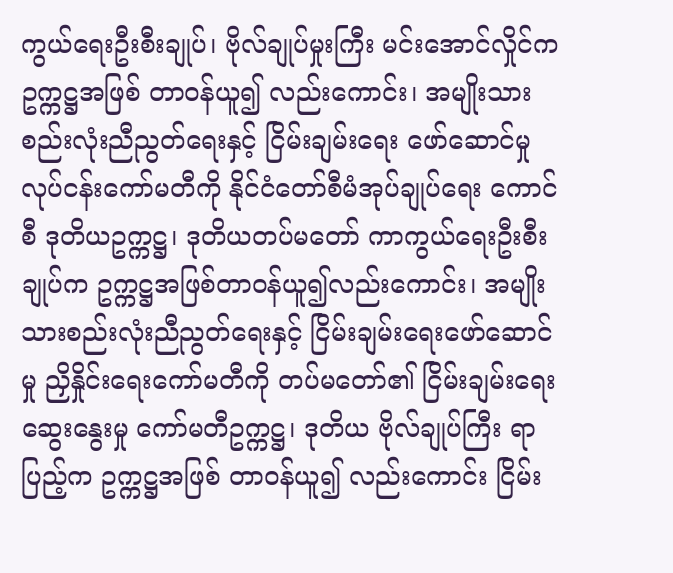ကွယ်ရေးဦးစီးချုပ်၊ ဗိုလ်ချုပ်မှုးကြီး မင်းအောင်လှိုင်က ဥက္ကဋ္ဌအဖြစ် တာဝန်ယူ၍ လည်းကောင်း၊ အမျိုးသားစည်းလုံးညီညွတ်ရေးနှင့် ငြိမ်းချမ်းရေး ဖော်ဆောင်မှု လုပ်ငန်းကော်မတီကို နိုင်ငံတော်စီမံအုပ်ချုပ်ရေး ကောင်စီ ဒုတိယဥက္ကဋ္ဌ၊ ဒုတိယတပ်မတော် ကာကွယ်ရေးဦးစီးချုပ်က ဥက္ကဋ္ဌအဖြစ်တာဝန်ယူ၍လည်းကောင်း၊ အမျိုးသားစည်းလုံးညီညွတ်ရေးနှင့် ငြိမ်းချမ်းရေးဖော်ဆောင်မှု ညှိနှိုင်းရေးကော်မတီကို တပ်မတော်၏ ငြိမ်းချမ်းရေးဆွေးနွေးမှု ကော်မတီဥက္ကဋ္ဌ၊ ဒုတိယ ဗိုလ်ချုပ်ကြီး ရာပြည့်က ဥက္ကဋ္ဌအဖြစ် တာဝန်ယူ၍ လည်းကောင်း ငြိမ်း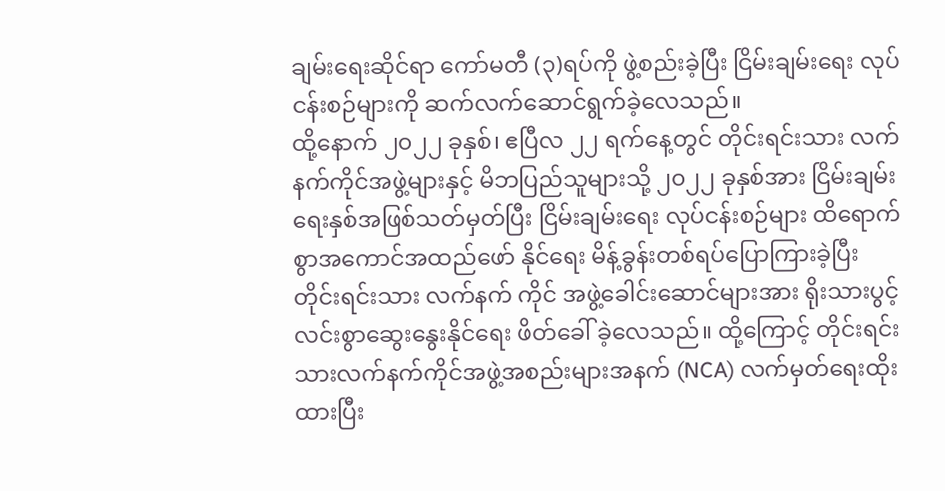ချမ်းရေးဆိုင်ရာ ကော်မတီ (၃)ရပ်ကို ဖွဲ့စည်းခဲ့ပြီး ငြိမ်းချမ်းရေး လုပ်ငန်းစဉ်များကို ဆက်လက်ဆောင်ရွက်ခဲ့လေသည်။
ထို့နောက် ၂၀၂၂ ခုနှစ်၊ ဧပြီလ ၂၂ ရက်နေ့တွင် တိုင်းရင်းသား လက်နက်ကိုင်အဖွဲ့များနှင့် မိဘပြည်သူများသို့ ၂၀၂၂ ခုနှစ်အား ငြိမ်းချမ်းရေးနှစ်အဖြစ်သတ်မှတ်ပြီး ငြိမ်းချမ်းရေး လုပ်ငန်းစဉ်များ ထိရောက်စွာအကောင်အထည်ဖော် နိုင်ရေး မိန့်ခွန်းတစ်ရပ်ပြောကြားခဲ့ပြီး တိုင်းရင်းသား လက်နက် ကိုင် အဖွဲ့ခေါင်းဆောင်များအား ရိုးသားပွင့်လင်းစွာဆွေးနွေးနိုင်ရေး ဖိတ်ခေါ် ခဲ့လေသည်။ ထို့ကြောင့် တိုင်းရင်းသားလက်နက်ကိုင်အဖွဲ့အစည်းများအနက် (NCA) လက်မှတ်ရေးထိုးထားပြီး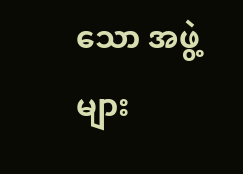သော အဖွဲ့များ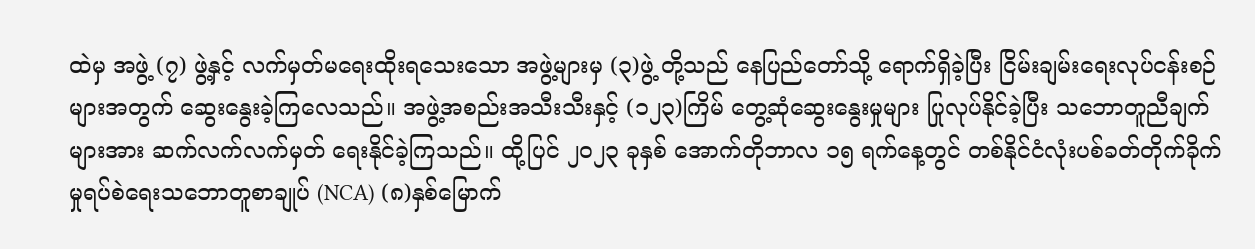ထဲမှ အဖွဲ့ (၇) ဖွဲ့နှင့် လက်မှတ်မရေးထိုးရသေးသော အဖွဲ့များမှ (၃)ဖွဲ့ တို့သည် နေပြည်တော်သို့ ရောက်ရှိခဲ့ပြီး ငြိမ်းချမ်းရေးလုပ်ငန်းစဉ်များအတွက် ဆွေးနွေးခဲ့ကြလေသည်။ အဖွဲ့အစည်းအသီးသီးနှင့် (၁၂၃)ကြိမ် တွေ့ဆုံဆွေးနွေးမှုများ ပြုလုပ်နိုင်ခဲ့ပြီး သဘောတူညီချက်များအား ဆက်လက်လက်မှတ် ရေးနိုင်ခဲ့ကြသည်။ ထို့ပြင် ၂၀၂၃ ခုနှစ် အောက်တိုဘာလ ၁၅ ရက်နေ့တွင် တစ်နိုင်ငံလုံးပစ်ခတ်တိုက်ခိုက် မှုရပ်စဲရေးသဘောတူစာချုပ် (NCA) (၈)နှစ်မြောက်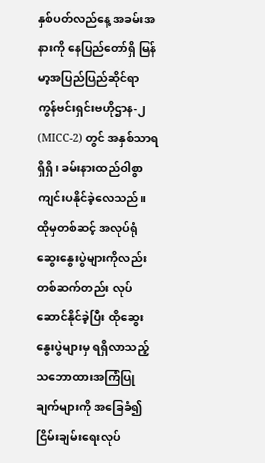နှစ်ပတ်လည်နေ့ အခမ်းအနားကို နေပြည်တော်ရှိ မြန်မာ့အပြည်ပြည်ဆိုင်ရာ ကွန်ဗင်းရှင်းဗဟိုဌာန-၂ (MICC-2) တွင် အနှစ်သာရရှိရှိ၊ ခမ်းနားထည်ဝါစွာ ကျင်းပနိုင်ခဲ့လေသည်။ ထိုမှတစ်ဆင့် အလုပ်ရုံဆွေးနွေးပွဲများကိုလည်း တစ်ဆက်တည်း လုပ်ဆောင်နိုင်ခဲ့ပြီး ထိုဆွေးနွေးပွဲများမှ ရရှိလာသည့် သဘောထားအကြံပြုချက်များကို အခြေခံ၍ ငြိမ်းချမ်းရေးလုပ်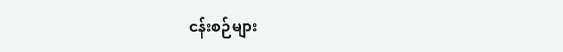ငန်းစဉ်များ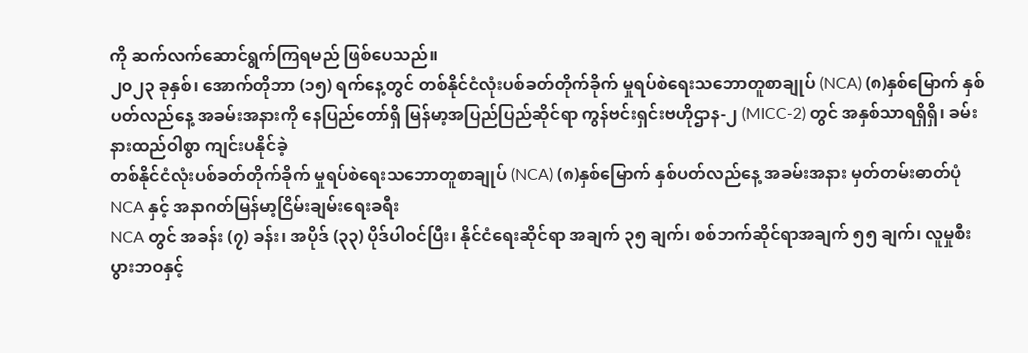ကို ဆက်လက်ဆောင်ရွက်ကြရမည် ဖြစ်ပေသည်။
၂၀၂၃ ခုနှစ်၊ အောက်တိုဘာ (၁၅) ရက်နေ့တွင် တစ်နိုင်ငံလုံးပစ်ခတ်တိုက်ခိုက် မှုရပ်စဲရေးသဘောတူစာချုပ် (NCA) (၈)နှစ်မြောက် နှစ်ပတ်လည်နေ့ အခမ်းအနားကို နေပြည်တော်ရှိ မြန်မာ့အပြည်ပြည်ဆိုင်ရာ ကွန်ဗင်းရှင်းဗဟိုဌာန-၂ (MICC-2) တွင် အနှစ်သာရရှိရှိ၊ ခမ်းနားထည်ဝါစွာ ကျင်းပနိုင်ခဲ့
တစ်နိုင်ငံလုံးပစ်ခတ်တိုက်ခိုက် မှုရပ်စဲရေးသဘောတူစာချုပ် (NCA) (၈)နှစ်မြောက် နှစ်ပတ်လည်နေ့ အခမ်းအနား မှတ်တမ်းဓာတ်ပုံ
NCA နှင့် အနာဂတ်မြန်မာ့ငြိမ်းချမ်းရေးခရီး
NCA တွင် အခန်း (၇) ခန်း၊ အပိုဒ် (၃၃) ပိုဒ်ပါဝင်ပြီး၊ နိုင်ငံရေးဆိုင်ရာ အချက် ၃၅ ချက်၊ စစ်ဘက်ဆိုင်ရာအချက် ၅၅ ချက်၊ လူမှုစီးပွားဘဝနှင့်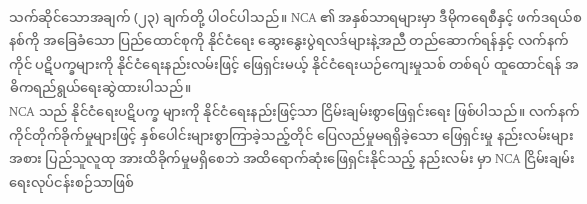သက်ဆိုင်သောအချက် (၂၃) ချက်တို့ ပါဝင်ပါသည်။ NCA ၏ အနှစ်သာရများမှာ ဒီမိုကရေစီနှင့် ဖက်ဒရယ်စနစ်ကို အခြေခံသော ပြည်ထောင်စုကို နိုင်ငံရေး ဆွေးနွေးပွဲရလဒ်များနဲ့အညီ တည်ဆောက်ရန်နှင့် လက်နက်ကိုင် ပဋိပက္ခများကို နိုင်ငံရေးနည်းလမ်းဖြင့် ဖြေရှင်းမယ့် နိုင်ငံရေးယဉ်ကျေးမှုသစ် တစ်ရပ် ထူထောင်ရန် အဓိကရည်ရွယ်ရေးဆွဲထားပါသည်။
NCA သည် နိုင်ငံရေးပဋိပက္ခ များကို နိုင်ငံရေးနည်းဖြင့်သာ ငြိမ်းချမ်းစွာဖြေရှင်းရေး ဖြစ်ပါသည်။ လက်နက်ကိုင်တိုက်ခိုက်မှုများဖြင့် နှစ်ပေါင်းများစွာကြာခဲ့သည့်တိုင် ပြေလည်မှုမရရှိခဲ့သော ဖြေရှင်းမှု နည်းလမ်းများအစား ပြည်သူလူထု အားထိခိုက်မှုမရှိစေဘဲ အထိရောက်ဆုံးဖြေရှင်းနိုင်သည့် နည်းလမ်း မှာ NCA ငြိမ်းချမ်းရေးလုပ်ငန်းစဉ်သာဖြစ်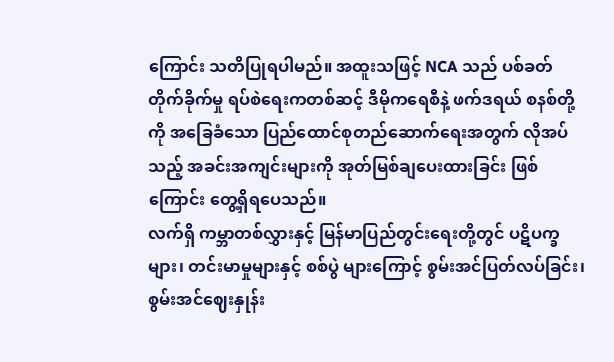ကြောင်း သတိပြုရပါမည်။ အထူးသဖြင့် NCA သည် ပစ်ခတ်တိုက်ခိုက်မှု ရပ်စဲရေးကတစ်ဆင့် ဒီမိုကရေစီနဲ့ ဖက်ဒရယ် စနစ်တို့ကို အခြေခံသော ပြည်ထောင်စုတည်ဆောက်ရေးအတွက် လိုအပ်သည့် အခင်းအကျင်းများကို အုတ်မြစ်ချပေးထားခြင်း ဖြစ်ကြောင်း တွေ့ရှိရပေသည်။
လက်ရှိ ကမ္ဘာတစ်လွှားနှင့် မြန်မာပြည်တွင်းရေးတို့တွင် ပဋိပက္ခများ၊ တင်းမာမှုများနှင့် စစ်ပွဲ များကြောင့် စွမ်းအင်ပြတ်လပ်ခြင်း၊ စွမ်းအင်ဈေးနှုန်း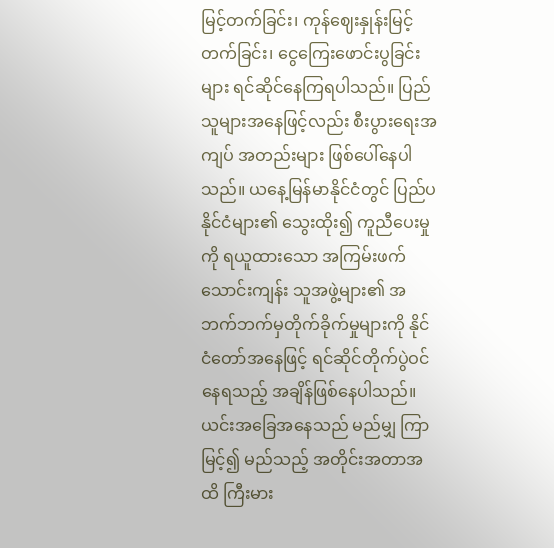မြင့်တက်ခြင်း၊ ကုန်ဈေးနှုန်းမြင့်တက်ခြင်း၊ ငွေကြေးဖောင်းပွခြင်းများ ရင်ဆိုင်နေကြရပါသည်။ ပြည်သူများအနေဖြင့်လည်း စီးပွားရေးအကျပ် အတည်းများ ဖြစ်ပေါ်နေပါသည်။ ယနေ့မြန်မာနိုင်ငံတွင် ပြည်ပနိုင်ငံများ၏ သွေးထိုး၍ ကူညီပေးမှုကို ရယူထားသော အကြမ်းဖက်သောင်းကျန်း သူအဖွဲ့များ၏ အဘက်ဘက်မှတိုက်ခိုက်မှုများကို နိုင်ငံတော်အနေဖြင့် ရင်ဆိုင်တိုက်ပွဲဝင်နေရသည့် အချိန်ဖြစ်နေပါသည်။ ယင်းအခြေအနေသည် မည်မျှ ကြာမြင့်၍ မည်သည့် အတိုင်းအတာအထိ ကြီးမား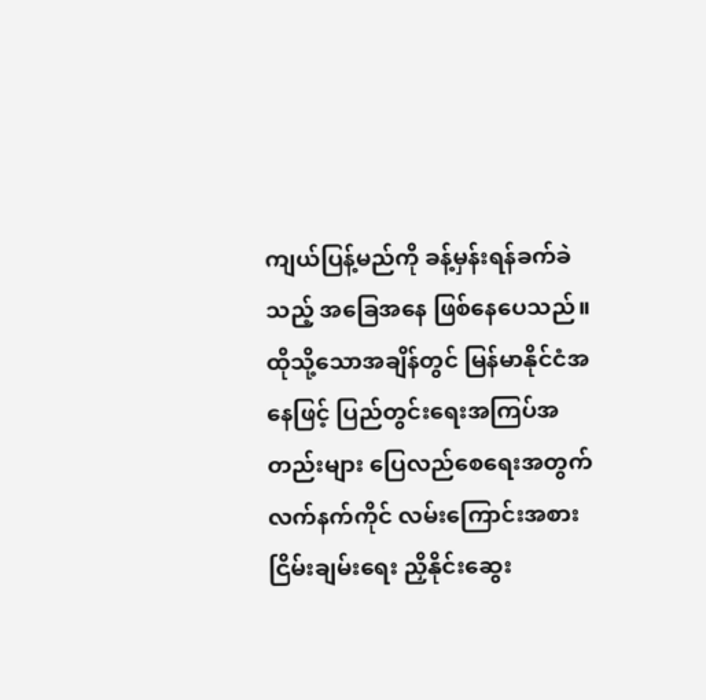ကျယ်ပြန့်မည်ကို ခန့်မှန်းရန်ခက်ခဲသည့် အခြေအနေ ဖြစ်နေပေသည်။ ထိုသို့သောအချိန်တွင် မြန်မာနိုင်ငံအနေဖြင့် ပြည်တွင်းရေးအကြပ်အတည်းများ ပြေလည်စေရေးအတွက် လက်နက်ကိုင် လမ်းကြောင်းအစား ငြိမ်းချမ်းရေး ညှိနိုင်းဆွေး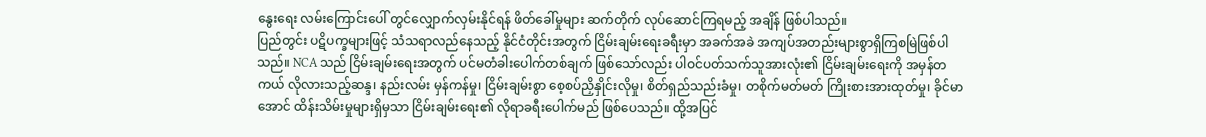နွေးရေး လမ်းကြောင်းပေါ် တွင်လျှောက်လှမ်းနိုင်ရန် ဖိတ်ခေါ်မှုများ ဆက်တိုက် လုပ်ဆောင်ကြရမည့် အချိန် ဖြစ်ပါသည်။
ပြည်တွင်း ပဋိပက္ခများဖြင့် သံသရာလည်နေသည့် နိုင်ငံတိုင်းအတွက် ငြိမ်းချမ်းရေးခရီးမှာ အခက်အခဲ အကျပ်အတည်းများစွာရှိကြစမြဲဖြစ်ပါသည်။ NCA သည် ငြိမ်းချမ်းရေးအတွက် ပင်မတံခါးပေါက်တစ်ချက် ဖြစ်သော်လည်း ပါဝင်ပတ်သက်သူအားလုံး၏ ငြိမ်းချမ်းရေးကို အမှန်တကယ် လိုလားသည့်ဆန္ဒ၊ နည်းလမ်း မှန်ကန်မှု၊ ငြိမ်းချမ်းစွာ စေ့စပ်ညှိနှိုင်းလိုမှု၊ စိတ်ရှည်သည်းခံမှု၊ တစိုက်မတ်မတ် ကြိုးစားအားထုတ်မှု၊ ခိုင်မာအောင် ထိန်းသိမ်းမှုများရှိမှသာ ငြိမ်းချမ်းရေး၏ လိုရာခရီးပေါက်မည် ဖြစ်ပေသည်။ ထို့အပြင်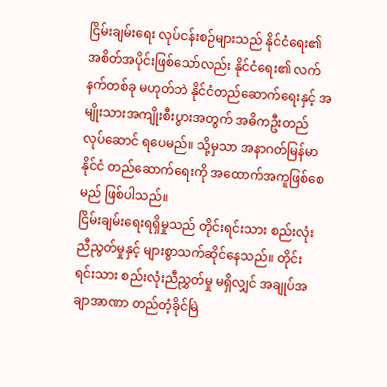ငြိမ်းချမ်းရေး လုပ်ငန်းစဉ်များသည် နိုင်ငံရေး၏ အစိတ်အပိုင်းဖြစ်သော်လည်း နိုင်ငံရေး၏ လက်နက်တစ်ခု မဟုတ်ဘဲ နိုင်ငံတည်ဆောက်ရေးနှင့် အမျိုးသားအကျိုးစီးပွားအတွက် အဓိကဦးတည်လုပ်ဆောင် ရပေမည်။ သို့မှသာ အနာဂတ်မြန်မာနိုင်ငံ တည်ဆောက်ရေးကို အထောက်အကူဖြစ်စေမည် ဖြစ်ပါသည်။
ငြိမ်းချမ်းရေးရရှိမှုသည် တိုင်းရင်းသား စည်းလုံးညီညွတ်မှုနှင့် များစွာသက်ဆိုင်နေသည်။ တိုင်းရင်းသား စည်းလုံးညီညွှတ်မှု မရှိလျှင် အချုပ်အချာအာဏာ တည်တံ့ခိုင်မြဲ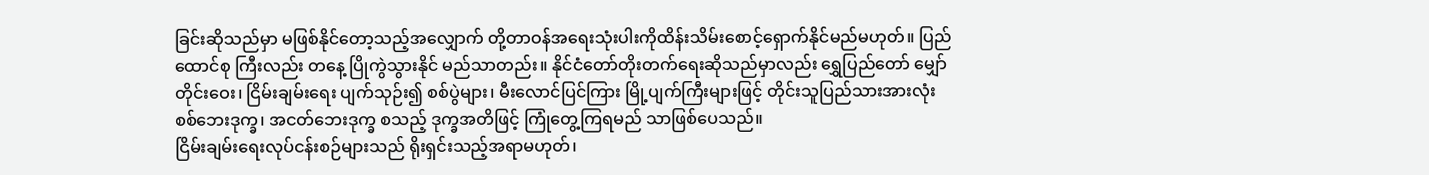ခြင်းဆိုသည်မှာ မဖြစ်နိုင်တော့သည့်အလျှောက် တို့တာဝန်အရေးသုံးပါးကိုထိန်းသိမ်းစောင့်ရှောက်နိုင်မည်မဟုတ်။ ပြည်ထောင်စု ကြီးလည်း တနေ့ ပြိုကွဲသွားနိုင် မည်သာတည်း။ နိုင်ငံတော်တိုးတက်ရေးဆိုသည်မှာလည်း ရွှေပြည်တော် မျှော်တိုင်းဝေး၊ ငြိမ်းချမ်းရေး ပျက်သုဉ်း၍ စစ်ပွဲများ၊ မီးလောင်ပြင်ကြား မြို့ပျက်ကြီးများဖြင့် တိုင်းသူပြည်သားအားလုံး စစ်ဘေးဒုက္ခ၊ အငတ်ဘေးဒုက္ခ စသည့် ဒုက္ခအတိဖြင့် ကြုံတွေ့ကြရမည် သာဖြစ်ပေသည်။
ငြိမ်းချမ်းရေးလုပ်ငန်းစဉ်များသည် ရိုးရှင်းသည့်အရာမဟုတ်၊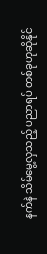နက်နဲ သိမ်မွေ့လှသည့် ပညာရပ် တစ်ခုဟုဆိုနိုင်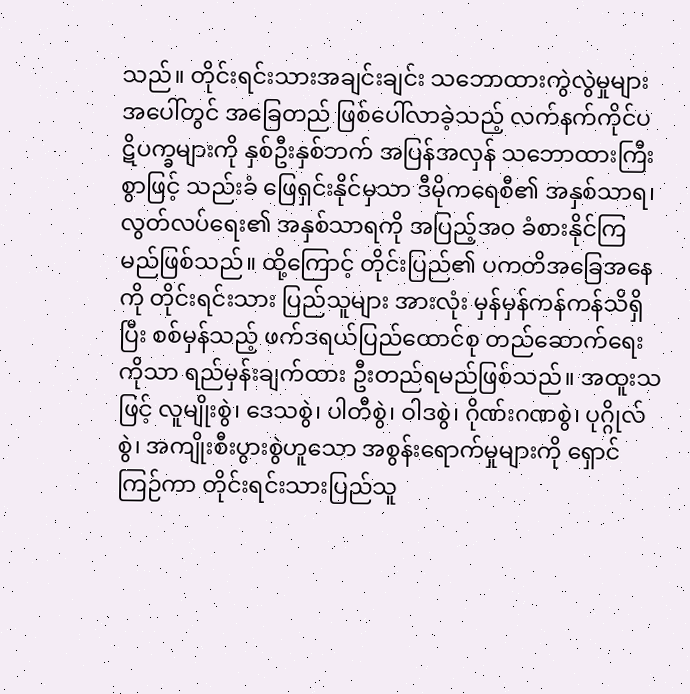သည်။ တိုင်းရင်းသားအချင်းချင်း သဘောထားကွဲလွဲမှုများအပေါ်တွင် အခြေတည် ဖြစ်ပေါ်လာခဲ့သည့် လက်နက်ကိုင်ပဋိပက္ခများကို နှစ်ဦးနှစ်ဘက် အပြန်အလှန် သဘောထားကြီးစွာဖြင့် သည်းခံ ဖြေရှင်းနိုင်မှသာ ဒီမိုကရေစီ၏ အနှစ်သာရ၊ လွတ်လပ်ရေး၏ အနှစ်သာရကို အပြည့်အဝ ခံစားနိုင်ကြမည်ဖြစ်သည်။ ထို့ကြောင့် တိုင်းပြည်၏ ပကတိအခြေအနေကို တိုင်းရင်းသား ပြည်သူများ အားလုံး မှန်မှန်ကန်ကန်သိရှိပြီး စစ်မှန်သည့် ဖက်ဒရယ်ပြည်ထောင်စု တည်ဆောက်ရေးကိုသာ ရည်မှန်းချက်ထား ဦးတည်ရမည်ဖြစ်သည်။ အထူးသဖြင့် လူမျိုးစွဲ၊ ဒေသစွဲ၊ ပါတီစွဲ၊ ဝါဒစွဲ၊ ဂိုဏ်းဂဏစွဲ၊ ပုဂ္ဂိုလ်စွဲ၊ အကျိုးစီးပွားစွဲဟူသော အစွန်းရောက်မှုများကို ရှောင်ကြဉ်ကာ တိုင်းရင်းသားပြည်သူ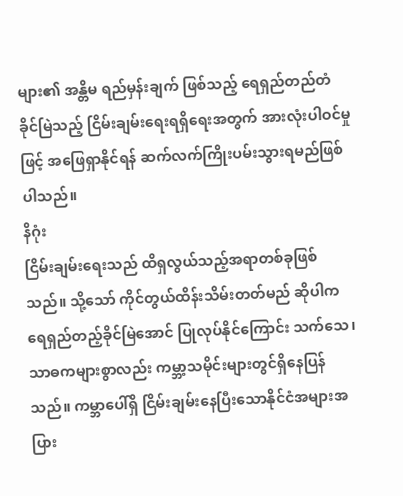များ၏ အန္တိမ ရည်မှန်းချက် ဖြစ်သည့် ရေရှည်တည်တံခိုင်မြဲသည့် ငြိမ်းချမ်းရေးရရှိရေးအတွက် အားလုံးပါဝင်မှုဖြင့် အဖြေရှာနိုင်ရန် ဆက်လက်ကြိုးပမ်းသွားရမည်ဖြစ်ပါသည်။
နိဂုံး
ငြိမ်းချမ်းရေးသည် ထိရှလွယ်သည့်အရာတစ်ခုဖြစ်သည်။ သို့သော် ကိုင်တွယ်ထိန်းသိမ်းတတ်မည် ဆိုပါက ရေရှည်တည့်ခိုင်မြဲအောင် ပြုလုပ်နိုင်ကြောင်း သက်သေ၊ သာဓကများစွာလည်း ကမ္ဘာ့သမိုင်းများတွင်ရှိနေပြန်သည်။ ကမ္ဘာပေါ်ရှိ ငြိမ်းချမ်းနေပြီးသောနိုင်ငံအများအပြား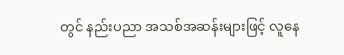တွင် နည်းပညာ အသစ်အဆန်းများဖြင့် လူနေ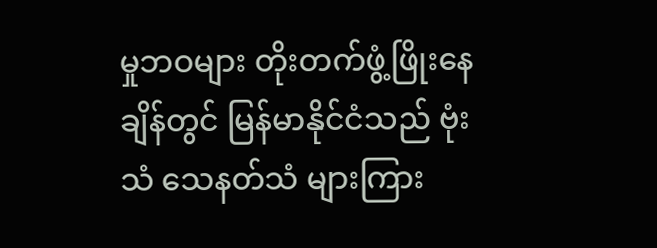မှုဘဝများ တိုးတက်ဖွံ့ဖြိုးနေချိန်တွင် မြန်မာနိုင်ငံသည် ဗုံးသံ သေနတ်သံ များကြား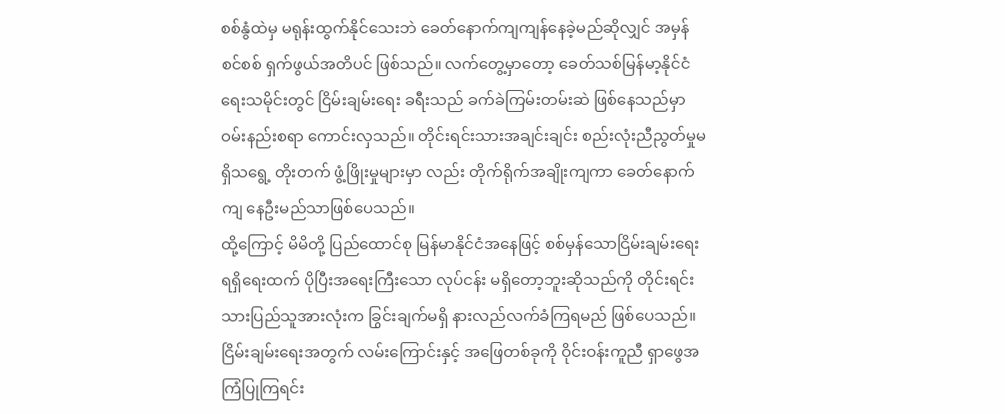စစ်နွံထဲမှ မရုန်းထွက်နိုင်သေးဘဲ ခေတ်နောက်ကျကျန်နေခဲ့မည်ဆိုလျှင် အမှန်စင်စစ် ရှက်ဖွယ်အတိပင် ဖြစ်သည်။ လက်တွေ့မှာတော့ ခေတ်သစ်မြန်မာ့နိုင်ငံရေးသမိုင်းတွင် ငြိမ်းချမ်းရေး ခရီးသည် ခက်ခဲကြမ်းတမ်းဆဲ ဖြစ်နေသည်မှာဝမ်းနည်းစရာ ကောင်းလှသည်။ တိုင်းရင်းသားအချင်းချင်း စည်းလုံးညီညွတ်မှုမရှိသရွေ့ တိုးတက် ဖွံ့ဖြိုးမှုများမှာ လည်း တိုက်ရိုက်အချိုးကျကာ ခေတ်နောက်ကျ နေဦးမည်သာဖြစ်ပေသည်။
ထို့ကြောင့် မိမိတို့ ပြည်ထောင်စု မြန်မာနိုင်ငံအနေဖြင့် စစ်မှန်သောငြိမ်းချမ်းရေး ရရှိရေးထက် ပိုပြီးအရေးကြီးသော လုပ်ငန်း မရှိတော့ဘူးဆိုသည်ကို တိုင်းရင်းသားပြည်သူအားလုံးက ခြွင်းချက်မရှိ နားလည်လက်ခံကြရမည် ဖြစ်ပေသည်။ ငြိမ်းချမ်းရေးအတွက် လမ်းကြောင်းနှင့် အဖြေတစ်ခုကို ဝိုင်းဝန်းကူညီ ရှာဖွေအကြံပြုကြရင်း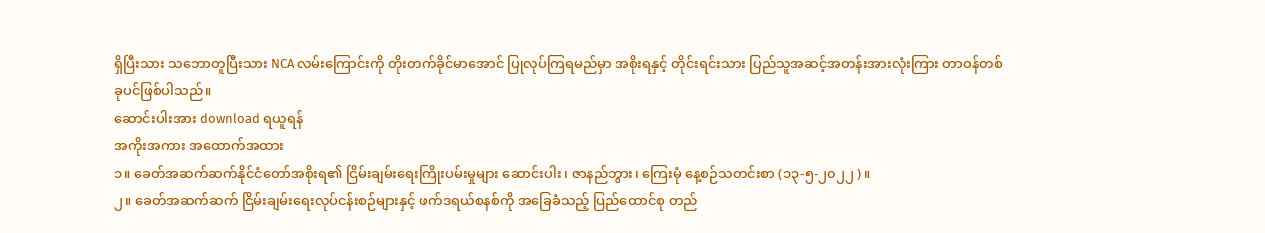ရှိပြီးသား သဘောတူပြီးသား NCA လမ်းကြောင်းကို တိုးတက်ခိုင်မာအောင် ပြုလုပ်ကြရမည်မှာ အစိုးရနှင့် တိုင်းရင်းသား ပြည်သူအဆင့်အတန်းအားလုံးကြား တာဝန်တစ်ခုပင်ဖြစ်ပါသည်။
ဆောင်းပါးအား download ရယူရန်
အကိုးအကား အထောက်အထား
၁။ ခေတ်အဆက်ဆက်နိုင်ငံတော်အစိုးရ၏ ငြိမ်းချမ်းရေးကြိုးပမ်းမှုများ ဆောင်းပါး၊ ဇာနည်ဘွား၊ ကြေးမုံ နေ့စဉ်သတင်းစာ (၁၃-၅-၂၀၂၂ )။
၂။ ခေတ်အဆက်ဆက် ငြိမ်းချမ်းရေးလုပ်ငန်းစဉ်များနှင့် ဖက်ဒရယ်စနစ်ကို အခြေခံသည့် ပြည်ထောင်စု တည်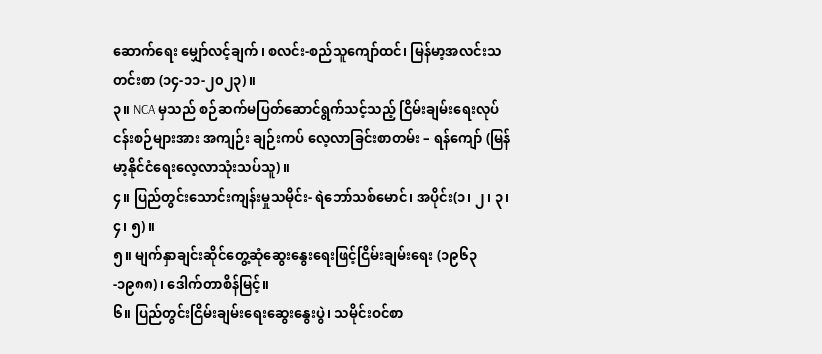ဆောက်ရေး မျှော်လင့်ချက်၊ စလင်း-စည်သူကျော်ထင်၊ မြန်မာ့အလင်းသတင်းစာ (၁၄-၁၁-၂၀၂၃)။
၃။ NCA မှသည် စဉ်ဆက်မပြတ်ဆောင်ရွက်သင့်သည့် ငြိမ်းချမ်းရေးလုပ်ငန်းစဉ်များအား အကျဉ်း ချဉ်းကပ် လေ့လာခြင်းစာတမ်း – ရန်ကျော် (မြန်မာ့နိုင်ငံရေးလေ့လာသုံးသပ်သူ)။
၄။ ပြည်တွင်းသောင်းကျန်းမှုသမိုင်း- ရဲဘော်သစ်မောင်၊ အပိုင်း(၁၊ ၂၊ ၃၊ ၄၊ ၅)။
၅။ မျက်နှာချင်းဆိုင်တွေ့ဆုံဆွေးနွေးရေးဖြင့်ငြိမ်းချမ်းရေး (၁၉၆၃-၁၉၈၈)၊ ဒေါက်တာစိန်မြင့်။
၆။ ပြည်တွင်းငြိမ်းချမ်းရေးဆွေးနွေးပွဲ၊ သမိုင်းဝင်စာ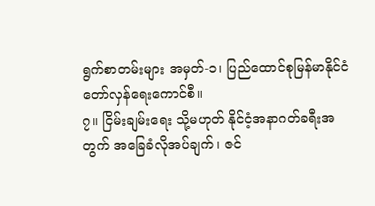ရွက်စာတမ်းများ အမှတ်-၁၊ ပြည်ထောင်စုမြန်မာနိုင်ငံ တော်လှန်ရေးကောင်စီ။
၇။ ငြိမ်းချမ်းရေး သို့မဟုတ် နိုင်ငံ့အနာဂတ်ခရီးအတွက် အခြေခံလိုအပ်ချက်၊ ဇင်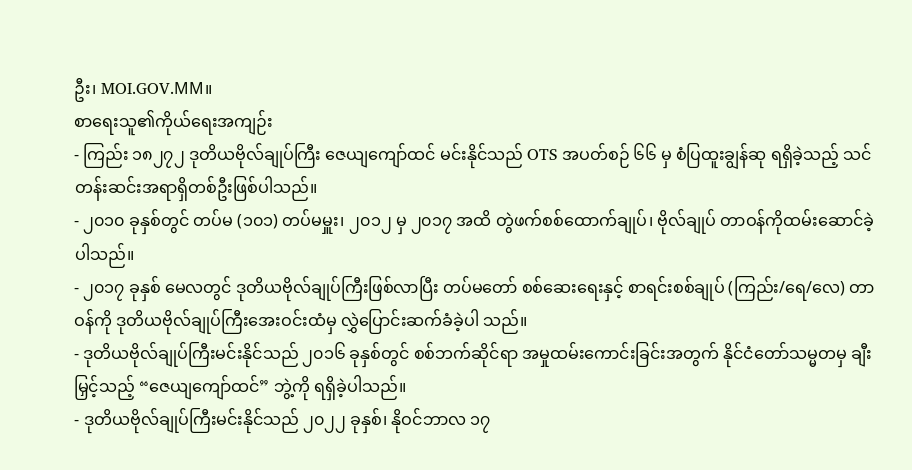ဦး၊ MOI.GOV.MM။
စာရေးသူ၏ကိုယ်ရေးအကျဉ်း
- ကြည်း ၁၈၂၇၂ ဒုတိယဗိုလ်ချုပ်ကြီး ဇေယျကျော်ထင် မင်းနိုင်သည် OTS အပတ်စဉ် ၆၆ မှ စံပြထူးချွန်ဆု ရရှိခဲ့သည့် သင်တန်းဆင်းအရာရှိတစ်ဦးဖြစ်ပါသည်။
- ၂၀၁၀ ခုနှစ်တွင် တပ်မ (၁၀၁) တပ်မမှူး၊ ၂၀၁၂ မှ ၂၀၁၇ အထိ တွဲဖက်စစ်ထောက်ချုပ်၊ ဗိုလ်ချုပ် တာဝန်ကိုထမ်းဆောင်ခဲ့ပါသည်။
- ၂၀၁၇ ခုနှစ် မေလတွင် ဒုတိယဗိုလ်ချုပ်ကြီးဖြစ်လာပြီး တပ်မတော် စစ်ဆေးရေးနှင့် စာရင်းစစ်ချုပ် (ကြည်း/ရေ/လေ) တာဝန်ကို ဒုတိယဗိုလ်ချုပ်ကြီးအေးဝင်းထံမှ လွှဲပြောင်းဆက်ခံခဲ့ပါ သည်။
- ဒုတိယဗိုလ်ချုပ်ကြီးမင်းနိုင်သည် ၂၀၁၆ ခုနှစ်တွင် စစ်ဘက်ဆိုင်ရာ အမှုထမ်းကောင်းခြင်းအတွက် နိုင်ငံတော်သမ္မတမှ ချီးမြှင့်သည့် “ဇေယျကျော်ထင်” ဘွဲ့ကို ရရှိခဲ့ပါသည်။
- ဒုတိယဗိုလ်ချုပ်ကြီးမင်းနိုင်သည် ၂၀၂၂ ခုနှစ်၊ နိုဝင်ဘာလ ၁၇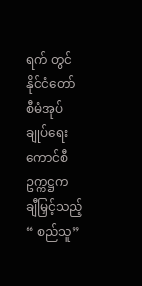ရက် တွင် နိုင်ငံတော်စီမံအုပ်ချုပ်ရေး ကောင်စီ ဥက္ကဋ္ဌက ချီမြှင့်သည့် “ စည်သူ”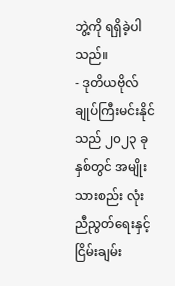ဘွဲ့ကို ရရှိခဲ့ပါသည်။
- ဒုတိယဗိုလ်ချုပ်ကြီးမင်းနိုင်သည် ၂၀၂၃ ခုနှစ်တွင် အမျိုးသားစည်း လုံးညီညွတ်ရေးနှင့် ငြိမ်းချမ်း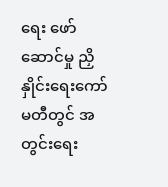ရေး ဖော်ဆောင်မှု ညှိနှိုင်းရေးကော်မတီတွင် အတွင်းရေး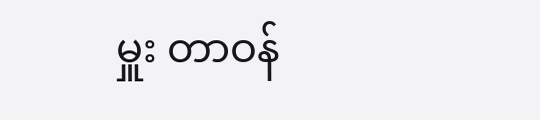မှူး တာဝန်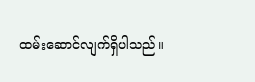ထမ်းဆောင်လျက်ရှိပါသည်။